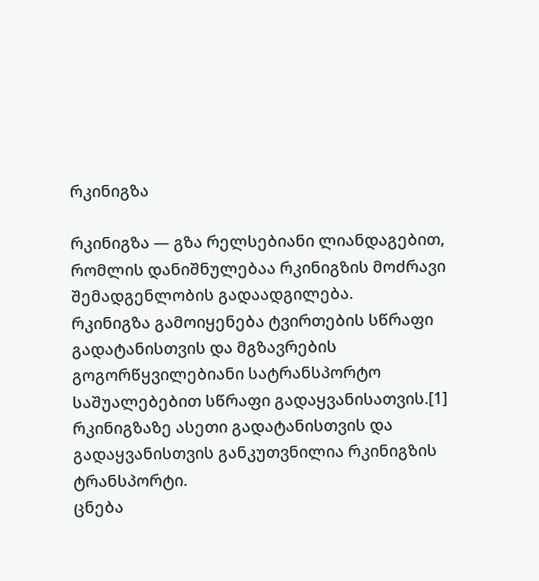რკინიგზა

რკინიგზა — გზა რელსებიანი ლიანდაგებით, რომლის დანიშნულებაა რკინიგზის მოძრავი შემადგენლობის გადაადგილება.
რკინიგზა გამოიყენება ტვირთების სწრაფი გადატანისთვის და მგზავრების გოგორწყვილებიანი სატრანსპორტო საშუალებებით სწრაფი გადაყვანისათვის.[1] რკინიგზაზე ასეთი გადატანისთვის და გადაყვანისთვის განკუთვნილია რკინიგზის ტრანსპორტი.
ცნება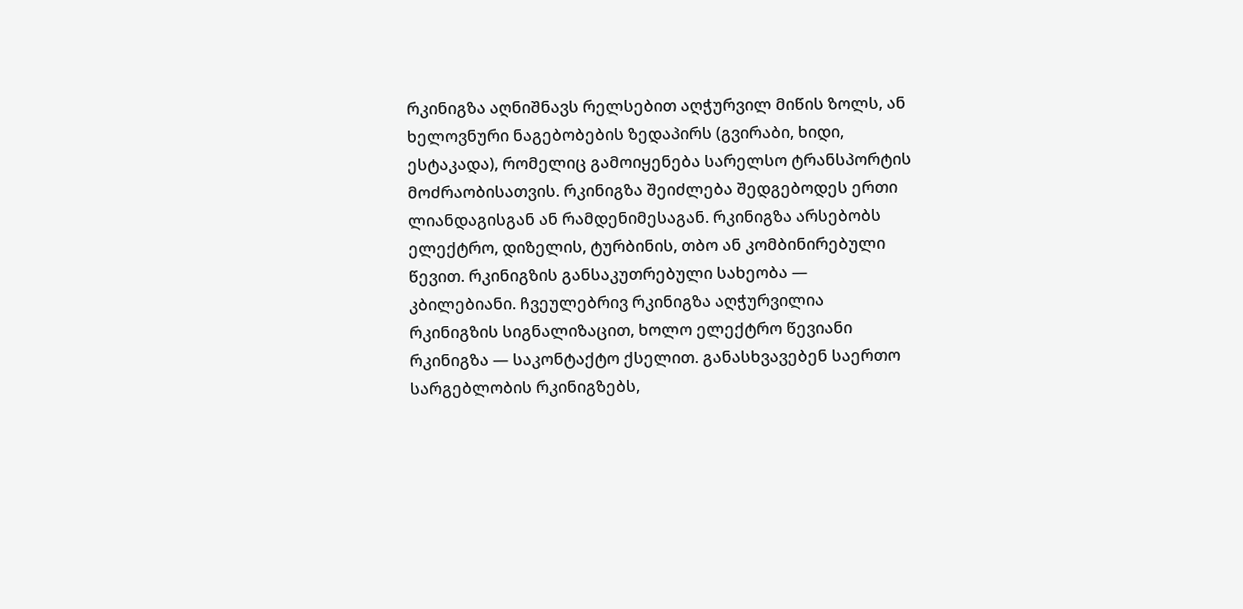რკინიგზა აღნიშნავს რელსებით აღჭურვილ მიწის ზოლს, ან ხელოვნური ნაგებობების ზედაპირს (გვირაბი, ხიდი, ესტაკადა), რომელიც გამოიყენება სარელსო ტრანსპორტის მოძრაობისათვის. რკინიგზა შეიძლება შედგებოდეს ერთი ლიანდაგისგან ან რამდენიმესაგან. რკინიგზა არსებობს ელექტრო, დიზელის, ტურბინის, თბო ან კომბინირებული წევით. რკინიგზის განსაკუთრებული სახეობა — კბილებიანი. ჩვეულებრივ რკინიგზა აღჭურვილია რკინიგზის სიგნალიზაცით, ხოლო ელექტრო წევიანი რკინიგზა — საკონტაქტო ქსელით. განასხვავებენ საერთო სარგებლობის რკინიგზებს,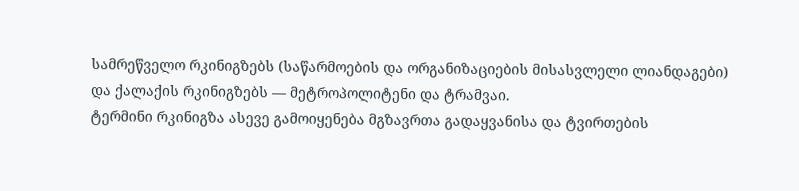სამრეწველო რკინიგზებს (საწარმოების და ორგანიზაციების მისასვლელი ლიანდაგები) და ქალაქის რკინიგზებს — მეტროპოლიტენი და ტრამვაი.
ტერმინი რკინიგზა ასევე გამოიყენება მგზავრთა გადაყვანისა და ტვირთების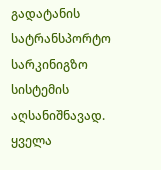გადატანის სატრანსპორტო სარკინიგზო სისტემის აღსანიშნავად. ყველა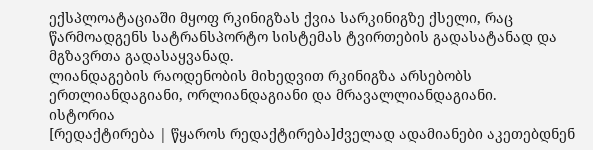ექსპლოატაციაში მყოფ რკინიგზას ქვია სარკინიგზე ქსელი, რაც წარმოადგენს სატრანსპორტო სისტემას ტვირთების გადასატანად და მგზავრთა გადასაყვანად.
ლიანდაგების რაოდენობის მიხედვით რკინიგზა არსებობს ერთლიანდაგიანი, ორლიანდაგიანი და მრავალლიანდაგიანი.
ისტორია
[რედაქტირება | წყაროს რედაქტირება]ძველად ადამიანები აკეთებდნენ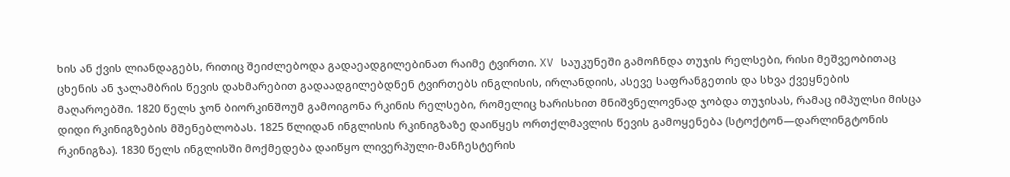ხის ან ქვის ლიანდაგებს, რითიც შეიძლებოდა გადაეადგილებინათ რაიმე ტვირთი. XV საუკუნეში გამოჩნდა თუჯის რელსები, რისი მეშვეობითაც ცხენის ან ჯალამბრის წევის დახმარებით გადაადგილებდნენ ტვირთებს ინგლისის, ირლანდიის, ასევე საფრანგეთის და სხვა ქვეყნების მაღაროებში. 1820 წელს ჯონ ბიორკინშოუმ გამოიგონა რკინის რელსები, რომელიც ხარისხით მნიშვნელოვნად ჯობდა თუჯისას, რამაც იმპულსი მისცა დიდი რკინიგზების მშენებლობას. 1825 წლიდან ინგლისის რკინიგზაზე დაიწყეს ორთქლმავლის წევის გამოყენება (სტოქტონ—დარლინგტონის რკინიგზა). 1830 წელს ინგლისში მოქმედება დაიწყო ლივერპული-მანჩესტერის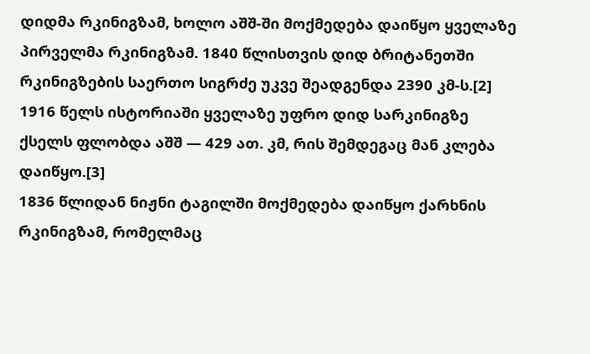დიდმა რკინიგზამ, ხოლო აშშ-ში მოქმედება დაიწყო ყველაზე პირველმა რკინიგზამ. 1840 წლისთვის დიდ ბრიტანეთში რკინიგზების საერთო სიგრძე უკვე შეადგენდა 2390 კმ-ს.[2]
1916 წელს ისტორიაში ყველაზე უფრო დიდ სარკინიგზე ქსელს ფლობდა აშშ — 429 ათ. კმ, რის შემდეგაც მან კლება დაიწყო.[3]
1836 წლიდან ნიჟნი ტაგილში მოქმედება დაიწყო ქარხნის რკინიგზამ, რომელმაც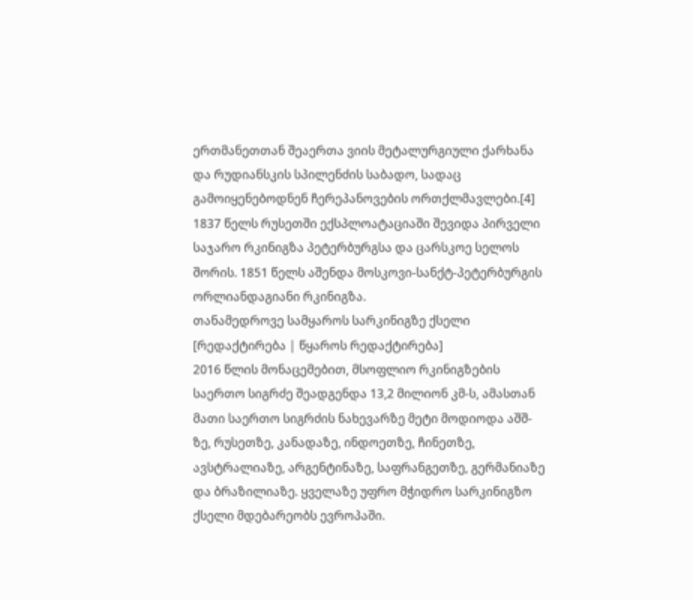ერთმანეთთან შეაერთა ვიის მეტალურგიული ქარხანა და რუდიანსკის სპილენძის საბადო, სადაც გამოიყენებოდნენ ჩერეპანოვების ორთქლმავლები.[4] 1837 წელს რუსეთში ექსპლოატაციაში შევიდა პირველი საჯარო რკინიგზა პეტერბურგსა და ცარსკოე სელოს შორის. 1851 წელს აშენდა მოსკოვი-სანქტ-პეტერბურგის ორლიანდაგიანი რკინიგზა.
თანამედროვე სამყაროს სარკინიგზე ქსელი
[რედაქტირება | წყაროს რედაქტირება]
2016 წლის მონაცემებით, მსოფლიო რკინიგზების საერთო სიგრძე შეადგენდა 13,2 მილიონ კმ-ს, ამასთან მათი საერთო სიგრძის ნახევარზე მეტი მოდიოდა აშშ-ზე, რუსეთზე, კანადაზე, ინდოეთზე, ჩინეთზე, ავსტრალიაზე, არგენტინაზე, საფრანგეთზე, გერმანიაზე და ბრაზილიაზე. ყველაზე უფრო მჭიდრო სარკინიგზო ქსელი მდებარეობს ევროპაში.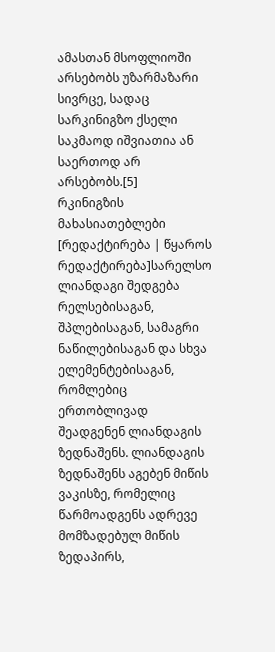ამასთან მსოფლიოში არსებობს უზარმაზარი სივრცე, სადაც სარკინიგზო ქსელი საკმაოდ იშვიათია ან საერთოდ არ არსებობს.[5]
რკინიგზის მახასიათებლები
[რედაქტირება | წყაროს რედაქტირება]სარელსო ლიანდაგი შედგება რელსებისაგან, შპლებისაგან, სამაგრი ნაწილებისაგან და სხვა ელემენტებისაგან, რომლებიც ერთობლივად შეადგენენ ლიანდაგის ზედნაშენს. ლიანდაგის ზედნაშენს აგებენ მიწის ვაკისზე, რომელიც წარმოადგენს ადრევე მომზადებულ მიწის ზედაპირს,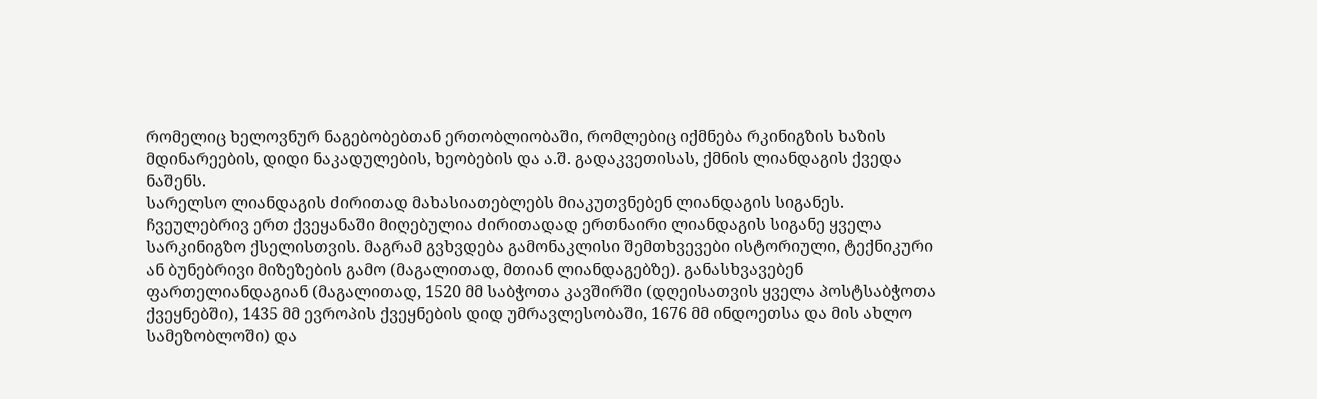რომელიც ხელოვნურ ნაგებობებთან ერთობლიობაში, რომლებიც იქმნება რკინიგზის ხაზის მდინარეების, დიდი ნაკადულების, ხეობების და ა.შ. გადაკვეთისას, ქმნის ლიანდაგის ქვედა ნაშენს.
სარელსო ლიანდაგის ძირითად მახასიათებლებს მიაკუთვნებენ ლიანდაგის სიგანეს. ჩვეულებრივ ერთ ქვეყანაში მიღებულია ძირითადად ერთნაირი ლიანდაგის სიგანე ყველა სარკინიგზო ქსელისთვის. მაგრამ გვხვდება გამონაკლისი შემთხვევები ისტორიული, ტექნიკური ან ბუნებრივი მიზეზების გამო (მაგალითად, მთიან ლიანდაგებზე). განასხვავებენ ფართელიანდაგიან (მაგალითად, 1520 მმ საბჭოთა კავშირში (დღეისათვის ყველა პოსტსაბჭოთა ქვეყნებში), 1435 მმ ევროპის ქვეყნების დიდ უმრავლესობაში, 1676 მმ ინდოეთსა და მის ახლო სამეზობლოში) და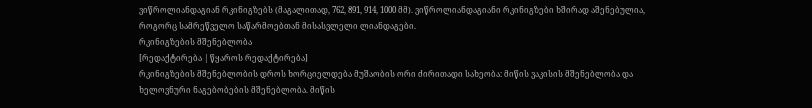ვიწროლიანდაგიან რკინიგზებს (მაგალითად, 762, 891, 914, 1000 მმ). ვიწროლიანდაგიანი რკინიგზები ხშირად აშენებულია, როგორც სამრეწველო საწარმოებთან მისასვლელი ლიანდაგები.
რკინიგზების მშენებლობა
[რედაქტირება | წყაროს რედაქტირება]
რკინიგზების მშენებლობის დროს ხორციელდება მუშაობის ორი ძირითადი სახეობა: მიწის ვაკისის მშენებლობა და ხელოვნური ნაგებობების მშენებლობა. მიწის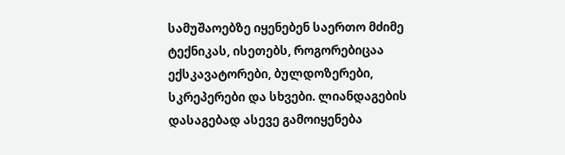სამუშაოებზე იყენებენ საერთო მძიმე ტექნიკას, ისეთებს, როგორებიცაა ექსკავატორები, ბულდოზერები, სკრეპერები და სხვები. ლიანდაგების დასაგებად ასევე გამოიყენება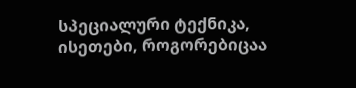სპეციალური ტექნიკა, ისეთები, როგორებიცაა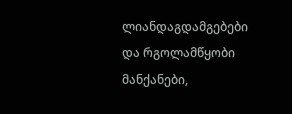ლიანდაგდამგებები და რგოლამწყობი მანქანები,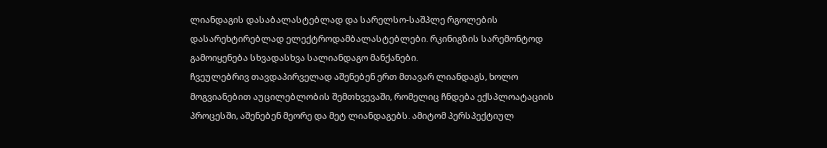ლიანდაგის დასაბალასტებლად და სარელსო-საშპლე რგოლების დასარეხტირებლად ელექტროდამბალასტებლები. რკინიგზის სარემონტოდ გამოიყენება სხვადასხვა სალიანდაგო მანქანები.
ჩვეულებრივ თავდაპირველად აშენებენ ერთ მთავარ ლიანდაგს, ხოლო მოგვიანებით აუცილებლობის შემთხვევაში, რომელიც ჩნდება ექსპლოატაციის პროცესში, აშენებენ მეორე და მეტ ლიანდაგებს. ამიტომ პერსპექტიულ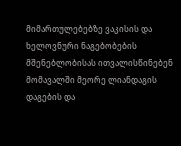მიმართულებებზე ვაკისის და ხელოვნური ნაგებობების მშენებლობისას ითვალისწინებენ მომავალში მეორე ლიანდაგის დაგების და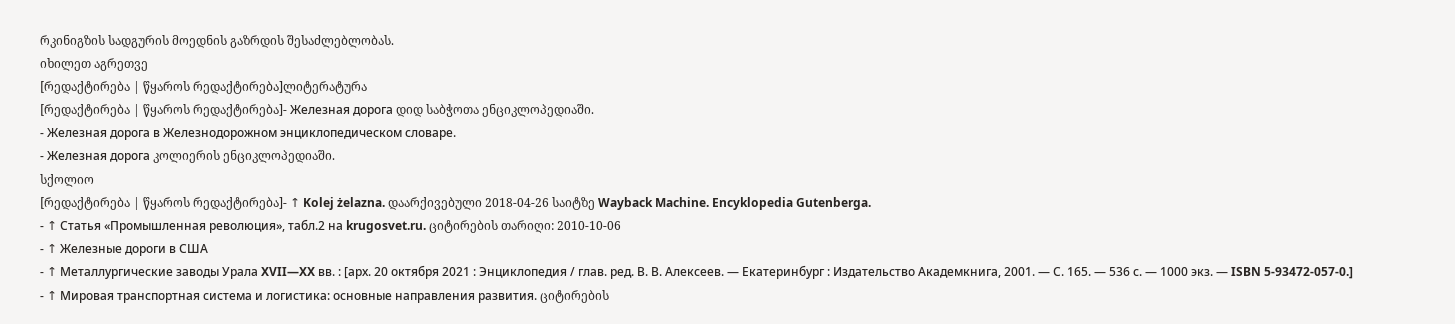რკინიგზის სადგურის მოედნის გაზრდის შესაძლებლობას.
იხილეთ აგრეთვე
[რედაქტირება | წყაროს რედაქტირება]ლიტერატურა
[რედაქტირება | წყაროს რედაქტირება]- Железная дорога დიდ საბჭოთა ენციკლოპედიაში.
- Железная дорога в Железнодорожном энциклопедическом словаре.
- Железная дорога კოლიერის ენციკლოპედიაში.
სქოლიო
[რედაქტირება | წყაროს რედაქტირება]- ↑ Kolej żelazna. დაარქივებული 2018-04-26 საიტზე Wayback Machine. Encyklopedia Gutenberga.
- ↑ Статья «Промышленная революция», табл.2 на krugosvet.ru. ციტირების თარიღი: 2010-10-06
- ↑ Железные дороги в США
- ↑ Металлургические заводы Урала XVII—XX вв. : [арх. 20 октября 2021 : Энциклопедия / глав. ред. В. В. Алексеев. — Екатеринбург : Издательство Академкнига, 2001. — С. 165. — 536 с. — 1000 экз. — ISBN 5-93472-057-0.]
- ↑ Мировая транспортная система и логистика: основные направления развития. ციტირების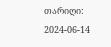თარიღი: 2024-06-14